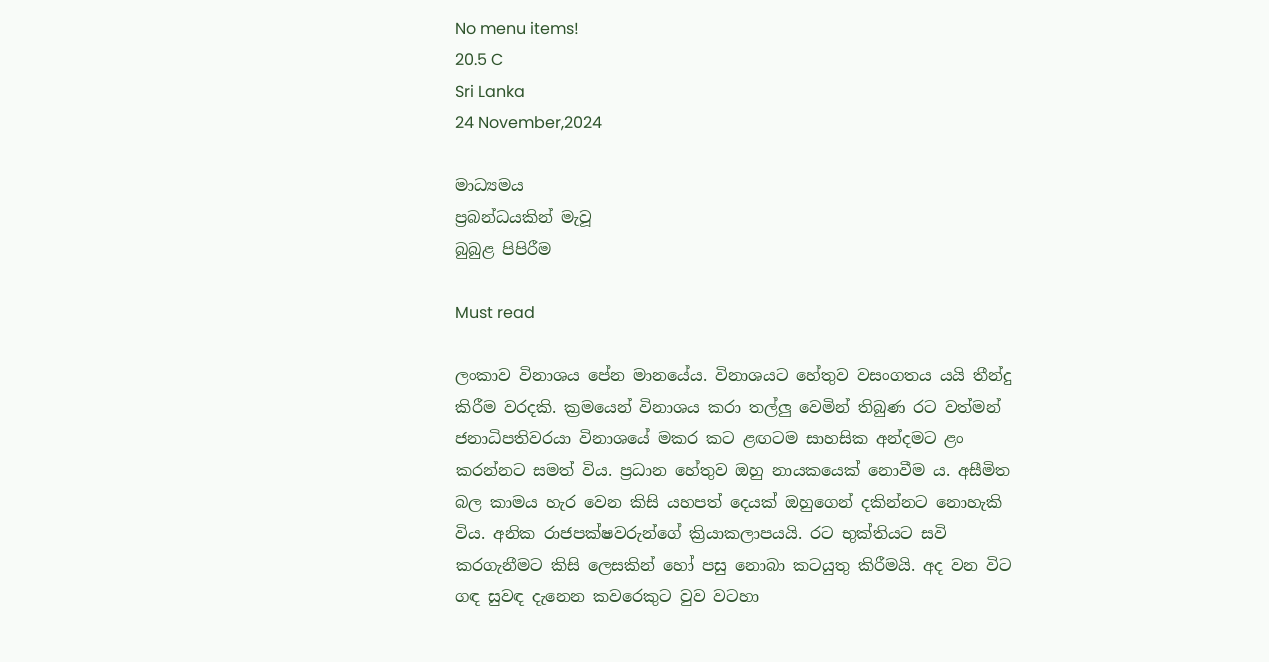No menu items!
20.5 C
Sri Lanka
24 November,2024

මාධ්‍යමය
ප්‍රබන්ධයකින් මැවූ
බුබුළ පිපිරීම

Must read

ලංකාව විනාශය පේන මානයේය. විනාශයට හේතුව වසංගතය යයි තීන්දු කිරීම වරදකි. ක්‍රමයෙන් විනාශය කරා තල්ලු වෙමින් තිබුණ රට වත්මන් ජනාධිපතිවරයා විනාශයේ මකර කට ළඟටම සාහසික අන්දමට ළං කරන්නට සමත් විය. ප්‍රධාන හේතුව ඔහු නායකයෙක් නොවීම ය. අසීමිත බල කාමය හැර වෙන කිසි යහපත් දෙයක් ඔහුගෙන් දකින්නට නොහැකි විය. අනික රාජපක්ෂවරුන්ගේ ක්‍රියාකලාපයයි. රට භුක්තියට සවි කරගැනීමට කිසි ලෙසකින් හෝ පසු නොබා කටයුතු කිරීමයි. අද වන විට ගඳ සුවඳ දැනෙන කවරෙකුට වුව වටහා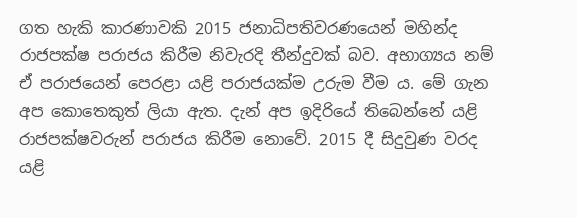ගත හැකි කාරණාවකි 2015 ජනාධිපතිවරණයෙන් මහින්ද රාජපක්ෂ පරාජය කිරීම නිවැරදි තීන්දුවක් බව. අභාග්‍යය නම් ඒ පරාජයෙන් පෙරළා යළි පරාජයක්ම උරුම වීම ය. මේ ගැන අප කොතෙකුත් ලියා ඇත. දැන් අප ඉදිරියේ තිබෙන්නේ යළි රාජපක්ෂවරුන් පරාජය කිරීම නොවේ. 2015 දී සිදුවුණ වරද යළි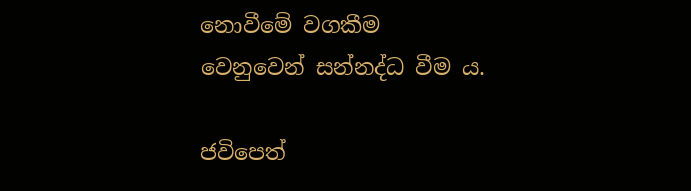නොවීමේ වගකීම වෙනුවෙන් සන්නද්ධ වීම ය.

ජවිපෙත්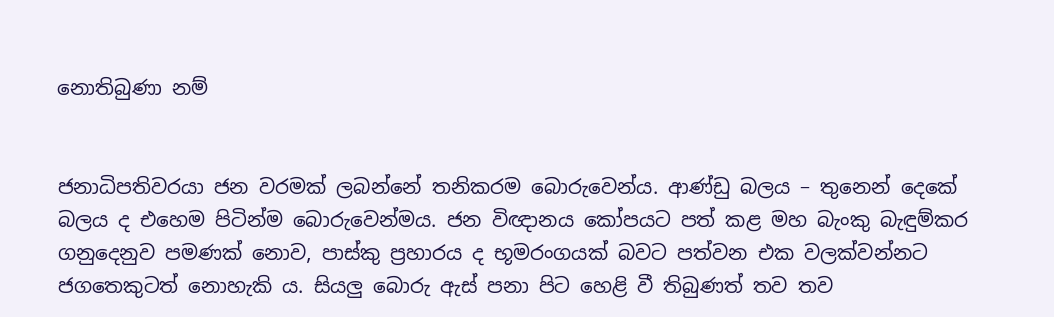නොතිබුණා නම්


ජනාධිපතිවරයා ජන වරමක් ලබන්නේ තනිකරම බොරුවෙන්ය. ආණ්ඩු බලය – තුනෙන් දෙකේ බලය ද එහෙම පිටින්ම බොරුවෙන්මය. ජන විඥානය කෝපයට පත් කළ මහ බැංකු බැඳුම්කර ගනුදෙනුව පමණක් නොව, පාස්කු ප්‍රහාරය ද භූමරංගයක් බවට පත්වන එක වලක්වන්නට ජගතෙකුටත් නොහැකි ය. සියලු බොරු ඇස් පනා පිට හෙළි වී තිබුණත් තව තව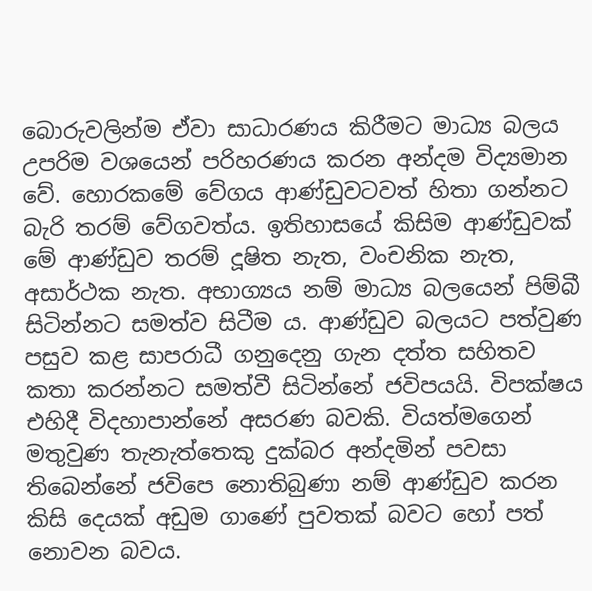බොරුවලින්ම ඒවා සාධාරණය කිරීමට මාධ්‍ය බලය උපරිම වශයෙන් පරිහරණය කරන අන්දම විද්‍යමාන වේ. හොරකමේ වේගය ආණ්ඩුවටවත් හිතා ගන්නට බැරි තරම් වේගවත්ය. ඉතිහාසයේ කිසිම ආණ්ඩුවක් මේ ආණ්ඩුව තරම් දූෂිත නැත, වංචනික නැත, අසාර්ථක නැත. අභාග්‍යය නම් මාධ්‍ය බලයෙන් පිම්බී සිටින්නට සමත්ව සිටීම ය. ආණ්ඩුව බලයට පත්වුණ පසුව කළ සාපරාධී ගනුදෙනු ගැන දත්ත සහිතව කතා කරන්නට සමත්වී සිටින්නේ ජවිපයයි. විපක්ෂය එහිදී විදහාපාන්නේ අසරණ බවකි. වියත්මගෙන් මතුවුණ තැනැත්තෙකු දුක්බර අන්දමින් පවසා තිබෙන්නේ ජවිපෙ නොතිබුණා නම් ආණ්ඩුව කරන කිසි දෙයක් අඩුම ගාණේ පුවතක් බවට හෝ පත් නොවන බවය.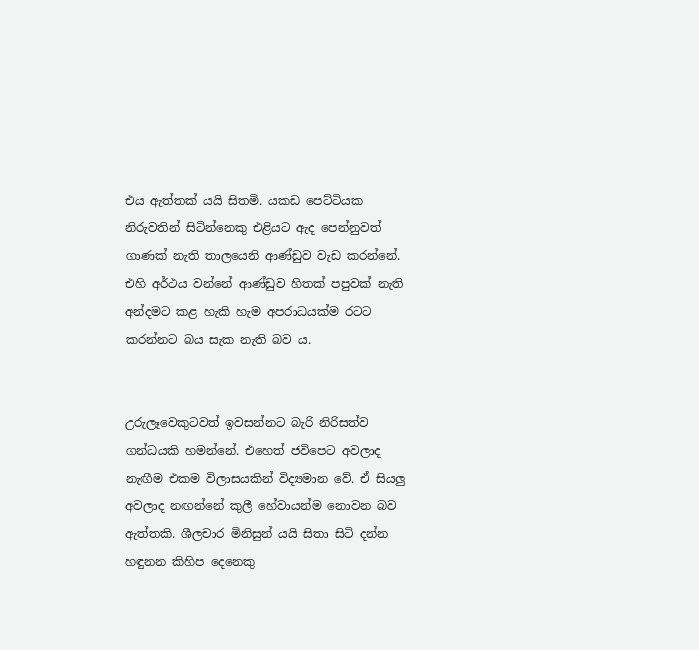එය ඇත්තක් යයි සිතමි. යකඩ පෙට්ටියක නිරුවතින් සිටින්නෙකු එළියට ඇද පෙන්නුවත් ගාණක් නැති තාලයෙනි ආණ්ඩුව වැඩ කරන්නේ. එහි අර්ථය වන්නේ ආණ්ඩුව හිතක් පපුවක් නැති අන්දමට කළ හැකි හැම අපරාධයක්ම රටට කරන්නට බය සැක නැති බව ය.


උරුලෑවෙකුටවත් ඉවසන්නට බැරි නිරිසත්ව ගන්ධයකි හමන්නේ. එහෙත් ජවිපෙට අවලාද නැඟීම එකම විලාසයකින් විද්‍යමාන වේ. ඒ සියලු අවලාද නඟන්නේ කුලී හේවායන්ම නොවන බව ඇත්තකි. ශීලචාර මිනිසුන් යයි සිතා සිටි දන්න හඳුනන කිහිප දෙනෙකු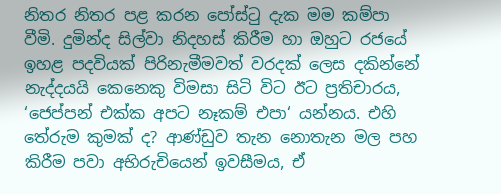නිතර නිතර පළ කරන පෝස්ටු දැක මම කම්පා වීමි. දුමින්ද සිල්වා නිදහස් කිරීම හා ඔහුට රජයේ ඉහළ පදවියක් පිරිනැමීමවත් වරදක් ලෙස දකින්නේ නැද්දයයි කෙනෙකු විමසා සිටි විට ඊට ප්‍රතිචාරය, ‘ජෙප්පන් එක්ක අපට නෑකම් එපා‘ යන්නය. එහි තේරුම කුමක් ද? ආණ්ඩුව තැන නොතැන මල පහ කිරීම පවා අභිරුචියෙන් ඉවසීමය, ඒ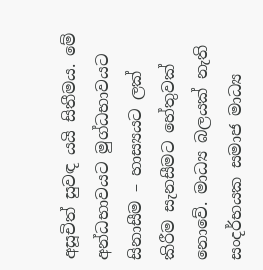අසූචිත් සුවඳ යයි සිතීමය. මේ අන්ධභාවයට මුග්ධභාවයට සිනාසීම – හාස්‍යයට ලක් කිරීම සැනසීමට හේතුවක් නොවේ. මාධ්‍ය බලයක් නැති සංදර්භයක සමාජ මාධ්‍ය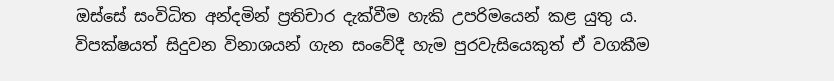ඔස්සේ සංවිධිත අන්දමින් ප්‍රතිචාර දැක්වීම හැකි උපරිමයෙන් කළ යුතු ය. විපක්ෂයත් සිදුවන විනාශයන් ගැන සංවේදී හැම පුරවැසියෙකුත් ඒ වගකීම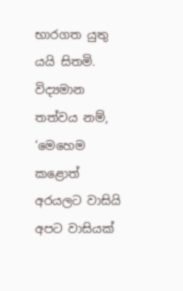භාරගත යුතු යයි සිතමි. විද්‍යමාන තත්වය නම්, ‘මෙහෙම කළොත් අරයලට වාසියි අපට වාසියක්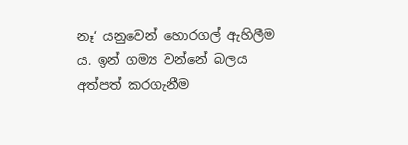නෑ‘ යනුවෙන් හොරගල් ඇහිලීම ය. ඉන් ගම්‍ය වන්නේ බලය අත්පත් කරගැනීම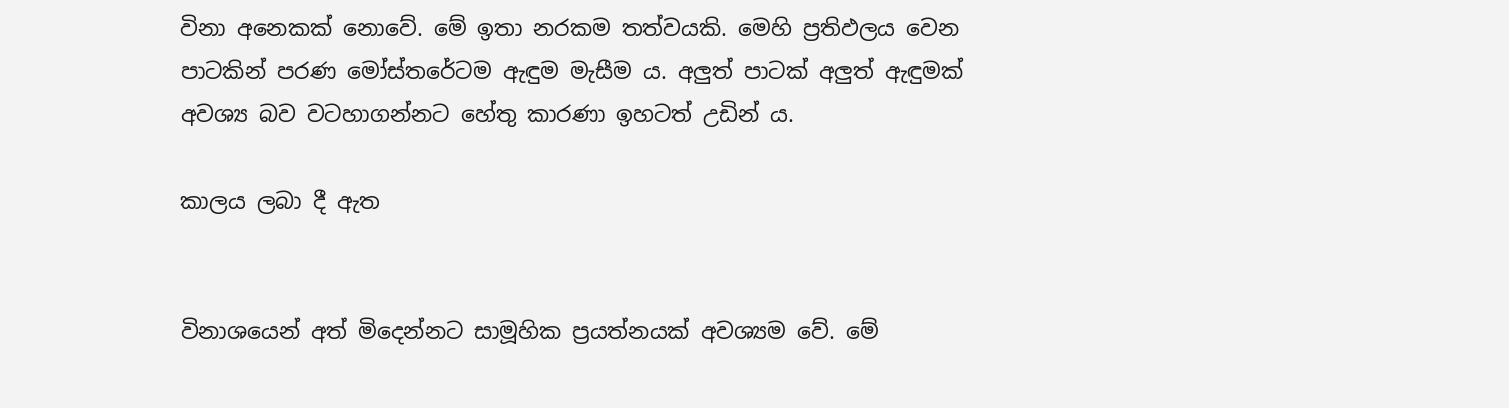විනා අනෙකක් නොවේ. මේ ඉතා නරකම තත්වයකි. මෙහි ප්‍රතිඵලය වෙන පාටකින් පරණ මෝස්තරේටම ඇඳුම මැසීම ය. අලුත් පාටක් අලුත් ඇඳුමක් අවශ්‍ය බව වටහාගන්නට හේතු කාරණා ඉහටත් උඩින් ය.

කාලය ලබා දී ඇත


විනාශයෙන් අත් මිදෙන්නට සාමූහික ප්‍රයත්නයක් අවශ්‍යම වේ. මේ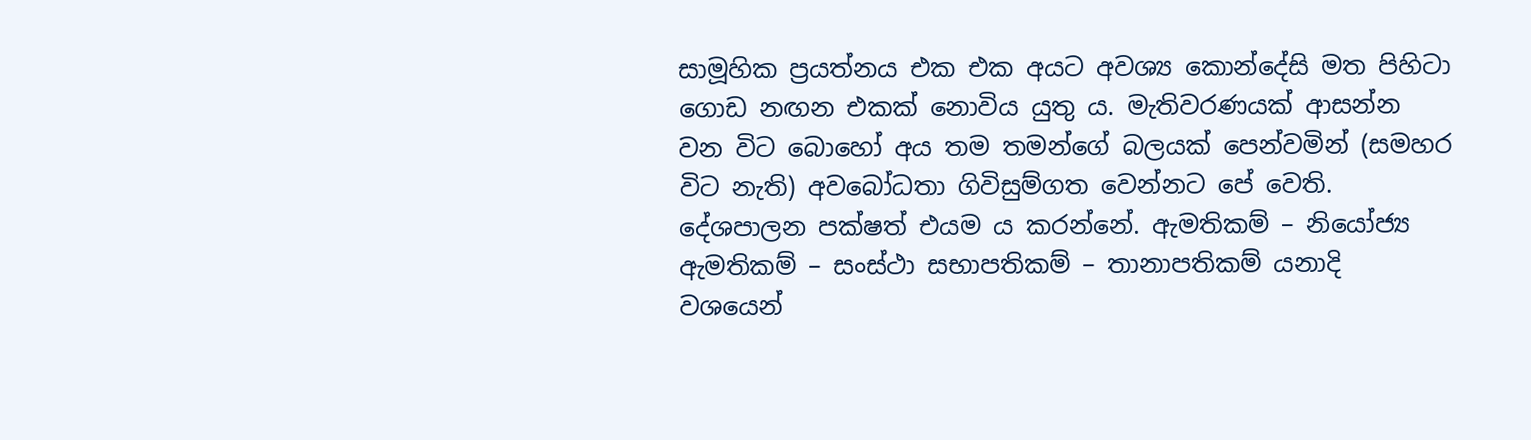සාමූහික ප්‍රයත්නය එක එක අයට අවශ්‍ය කොන්දේසි මත පිහිටා ගොඩ නඟන එකක් නොවිය යුතු ය. මැතිවරණයක් ආසන්න වන විට බොහෝ අය තම තමන්ගේ බලයක් පෙන්වමින් (සමහර විට නැති) අවබෝධතා ගිවිසුම්ගත වෙන්නට පේ වෙති. දේශපාලන පක්ෂත් එයම ය කරන්නේ. ඇමතිකම් – නියෝජ්‍ය ඇමතිකම් – සංස්ථා සභාපතිකම් – තානාපතිකම් යනාදි වශයෙන්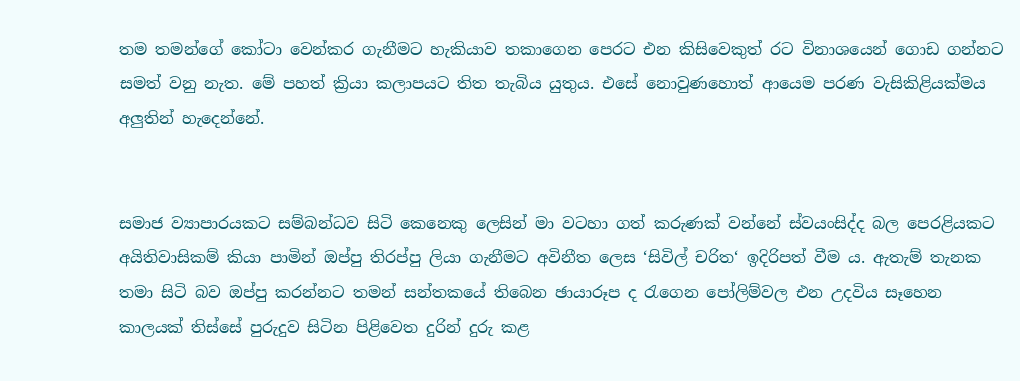තම තමන්ගේ කෝටා වෙන්කර ගැනීමට හැකියාව තකාගෙන පෙරට එන කිසිවෙකුත් රට විනාශයෙන් ගොඩ ගන්නට සමත් වනු නැත. මේ පහත් ක්‍රියා කලාපයට තිත තැබිය යුතුය. එසේ නොවුණහොත් ආයෙම පරණ වැසිකිළියක්මය අලුතින් හැදෙන්නේ.


සමාජ ව්‍යාපාරයකට සම්බන්ධව සිටි කෙනෙකු ලෙසින් මා වටහා ගත් කරුණක් වන්නේ ස්වයංසිද්ද බල පෙරළියකට අයිතිවාසිකම් කියා පාමින් ඔප්පු තිරප්පු ලියා ගැනීමට අවිනීත ලෙස ‘සිවිල් චරිත‘ ඉදිරිපත් වීම ය. ඇතැම් තැනක තමා සිටි බව ඔප්පු කරන්නට තමන් සන්තකයේ තිබෙන ඡායාරූප ද රැගෙන පෝලිම්වල එන උදවිය සෑහෙන කාලයක් තිස්සේ පුරුදුව සිටින පිළිවෙත දුරින් දුරු කළ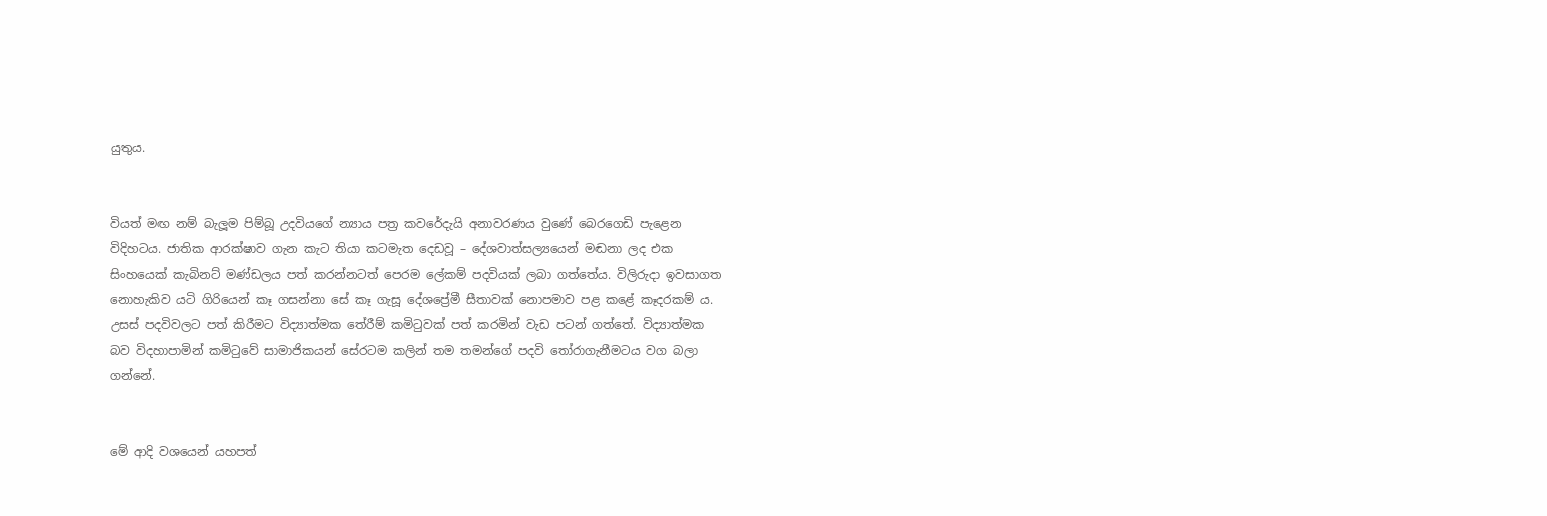යුතුය.


වියත් මඟ නම් බැලූම පිම්බූ උදවියගේ න්‍යාය පත්‍ර කවරේදැයි අනාවරණය වුණේ බෙරගෙඩි පැළෙන විදිහටය. ජාතික ආරක්ෂාව ගැන කැට තියා කටමැත දෙඩවූ – දේශවාත්සල්‍යයෙන් මඬනා ලද එක සිංහයෙක් කැබිනට් මණ්ඩලය පත් කරන්නටත් පෙරම ලේකම් පදවියක් ලබා ගත්තේය. විලිරුදා ඉවසාගත නොහැකිව යටි ගිරියෙන් කෑ ගසන්නා සේ කෑ ගැසූ දේශප්‍රේමී සීතාවක් නොපමාව පළ කළේ කෑදරකම් ය.
උසස් පදවිවලට පත් කිරීමට විද්‍යාත්මක තේරීම් කමිටුවක් පත් කරමින් වැඩ පටන් ගත්තේ. විද්‍යාත්මක බව විදහාපාමින් කමිටුවේ සාමාජිකයන් සේරටම කලින් තම තමන්ගේ පදවි තෝරාගැනීමටය වග බලා ගන්නේ.


මේ ආදි වශයෙන් යහපත්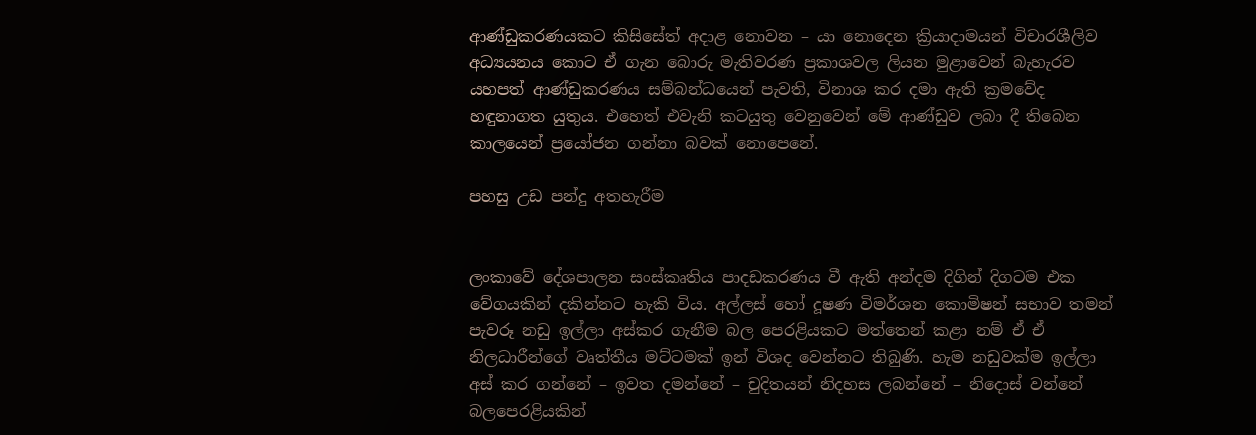ආණ්ඩුකරණයකට කිසිසේත් අදාළ නොවන – යා නොදෙන ක්‍රියාදාමයන් විචාරශීලිව අධ්‍යයනය කොට ඒ ගැන බොරු මැතිවරණ ප්‍රකාශවල ලියන මුළාවෙන් බැහැරව යහපත් ආණ්ඩුකරණය සම්බන්ධයෙන් පැවති, විනාශ කර දමා ඇති ක්‍රමවේද හඳුනාගත යුතුය. එහෙත් එවැනි කටයුතු වෙනුවෙන් මේ ආණ්ඩුව ලබා දී තිබෙන කාලයෙන් ප්‍රයෝජන ගන්නා බවක් නොපෙනේ.

පහසු උඩ පන්දු අතහැරීම


ලංකාවේ දේශපාලන සංස්කෘතිය පාදඩකරණය වී ඇති අන්දම දිගින් දිගටම එක වේගයකින් දකින්නට හැකි විය. අල්ලස් හෝ දූෂණ විමර්ශන කොමිෂන් සභාව තමන් පැවරූ නඩු ඉල්ලා අස්කර ගැනීම බල පෙරළියකට මත්තෙන් කළා නම් ඒ ඒ නිලධාරීන්ගේ වෘත්තීය මට්ටමක් ඉන් විශද වෙන්නට තිබුණි. හැම නඩුවක්ම ඉල්ලා අස් කර ගන්නේ – ඉවත දමන්නේ – චුදිතයන් නිදහස ලබන්නේ – නිදොස් වන්නේ බලපෙරළියකින්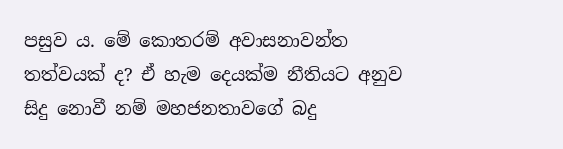පසුව ය. මේ කොතරම් අවාසනාවන්ත තත්වයක් ද? ඒ හැම දෙයක්ම නීතියට අනුව සිදු නොවී නම් මහජනතාවගේ බදු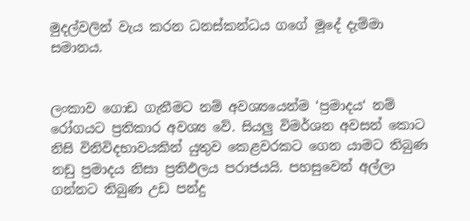මුදල්වලින් වැය කරන ධනස්කන්ධය ගගේ මූදේ දැම්මා සමානය.


ලංකාව ගොඩ ගැනීමට නම් අවශ්‍යයෙන්ම ‘ප්‍රමාදය‘ නම් රෝගයට ප්‍රතිකාර අවශ්‍ය වේ. සියලු විමර්ශන අවසන් කොට නිසි විනිවිදභාවයකින් යුතුව කෙළවරකට ගෙන යාමට තිබුණ නඩු ප්‍රමාදය නිසා ප්‍රතිඵලය පරාජයයි. පහසුවෙන් අල්ලා ගන්නට තිබුණ උඩ පන්දු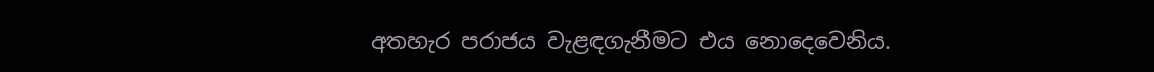අතහැර පරාජය වැළඳගැනීමට එය නොදෙවෙනිය.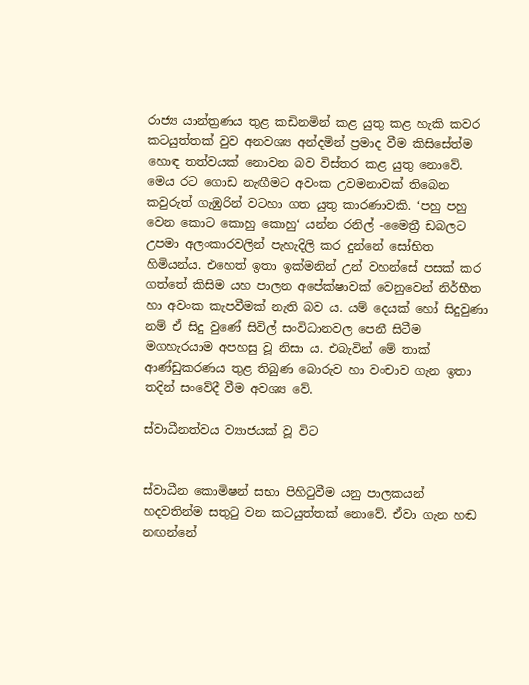රාජ්‍ය යාන්ත්‍රණය තුළ කඩිනමින් කළ යුතු කළ හැකි කවර කටයුත්තක් වුව අනවශ්‍ය අන්දමින් ප්‍රමාද වීම කිසිසේත්ම හොඳ තත්වයක් නොවන බව විස්තර කළ යුතු නොවේ. මෙය රට ගොඩ නැඟීමට අවංක උවමනාවක් තිබෙන කවුරුත් ගැඹුරින් වටහා ගත යුතු කාරණාවකි. ‘පහු පහු වෙන කොට කොහු කොහු‘ යන්න රනිල් -මෛත්‍රී ඩබලට උපමා අලංකාරවලින් පැහැදිලි කර දුන්නේ සෝභිත හිමියන්ය. එහෙත් ඉතා ඉක්මනින් උන් වහන්සේ පසක් කර ගත්තේ කිසිම යහ පාලන අපේක්ෂාවක් වෙනුවෙන් නිර්භීත හා අවංක කැපවීමක් නැති බව ය. යම් දෙයක් හෝ සිදුවුණා නම් ඒ සිදු වුණේ සිවිල් සංවිධානවල පෙනී සිටීම මගහැරයාම අපහසු වූ නිසා ය. එබැවින් මේ තාක් ආණ්ඩුකරණය තුළ තිබුණ බොරුව හා වංචාව ගැන ඉතා තදින් සංවේදී වීම අවශ්‍ය වේ.

ස්වාධීනත්වය ව්‍යාජයක් වූ විට


ස්වාධීන කොමිෂන් සභා පිහිටුවීම යනු පාලකයන් හදවතින්ම සතුටු වන කටයුත්තක් නොවේ. ඒවා ගැන හඬ නඟන්නේ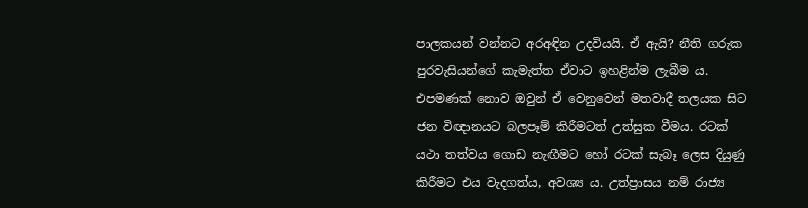පාලකයන් වන්නට අරඅඳින උදවියයි. ඒ ඇයි? නීති ගරුක පුරවැසියන්ගේ කැමැත්ත ඒවාට ඉහළින්ම ලැබීම ය. එපමණක් නොව ඔවුන් ඒ වෙනුවෙන් මතවාදී තලයක සිට ජන විඥානයට බලපෑම් කිරීමටත් උත්සුක වීමය. රටක් යථා තත්වය ගොඩ නැඟීමට හෝ රටක් සැබෑ ලෙස දියුණු කිරීමට එය වැදගත්ය, අවශ්‍ය ය. උත්ප්‍රාසය නම් රාජ්‍ය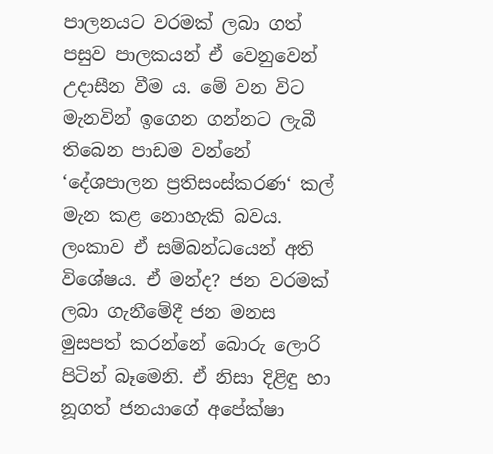පාලනයට වරමක් ලබා ගත් පසුව පාලකයන් ඒ වෙනුවෙන් උදාසීන වීම ය. මේ වන විට මැනවින් ඉගෙන ගන්නට ලැබී තිබෙන පාඩම වන්නේ ‘දේශපාලන ප්‍රතිසංස්කරණ‘ කල් මැන කළ නොහැකි බවය. ලංකාව ඒ සම්බන්ධයෙන් අති විශේෂය. ඒ මන්ද? ජන වරමක් ලබා ගැනීමේදී ජන මනස මුසපත් කරන්නේ බොරු ලොරි පිටින් බෑමෙනි. ඒ නිසා දිළිඳු හා නූගත් ජනයාගේ අපේක්ෂා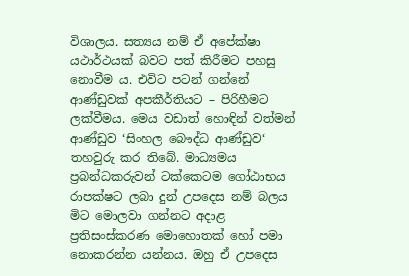විශාලය. සත්‍යය නම් ඒ අපේක්ෂා යථාර්ථයක් බවට පත් කිරීමට පහසු නොවීම ය. එවිට පටන් ගන්නේ ආණ්ඩුවක් අපකීර්තියට – පිරිහීමට ලක්වීමය. මෙය වඩාත් හොඳින් වත්මන් ආණ්ඩුව ‘සිංහල බෞද්ධ ආණ්ඩුව‘ තහවුරු කර තිබේ. මාධ්‍යමය ප්‍රබන්ධකරුවන් ටක්කෙටම ගෝඨාභය රාපක්ෂට ලබා දුන් උපදෙස නම් බලය මිට මොලවා ගන්නට අදාළ ප්‍රතිසංස්කරණ මොහොතක් හෝ පමා නොකරන්න යන්නය. ඔහු ඒ උපදෙස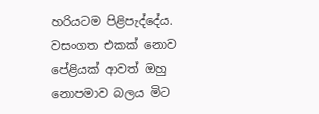හරියටම පිළිපැද්දේය. වසංගත එකක් නොව පේළියක් ආවත් ඔහු නොපමාව බලය මිට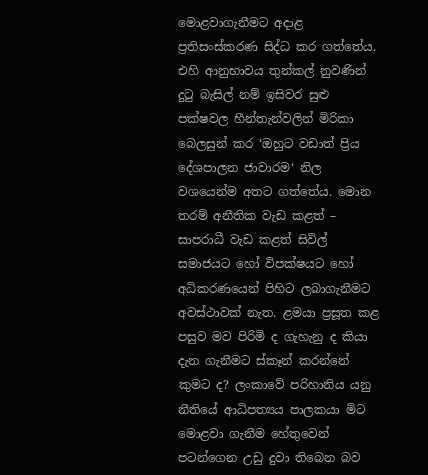මොළවාගැනීමට අදාළ ප්‍රතිසංස්කරණ සිද්ධ කර ගත්තේය. එහි ආනුභාවය තුන්කල් නුවණින් දුටු බැසිල් නම් ඉසිවර සුළු පක්ෂවල හීන්තැන්වලින් මිරිකා බෙලසුන් කර ‘ඔහුට වඩාත් ප්‍රිය දේශපාලන ජාවාරම‘ නිල වශයෙන්ම අතට ගත්තේය. මොන තරම් අනීතික වැඩ කළත් – සාපරාධී වැඩ කළත් සිවිල් සමාජයට හෝ විපක්ෂයට හෝ අධිකරණයෙන් පිහිට ලබාගැනීමට අවස්ථාවක් නැත. ළමයා ප්‍රසූත කළ පසුව මව පිරිමි ද ගැහැනු ද කියා දැන ගැනීමට ස්කෑන් කරන්නේ කුමට ද? ලංකාවේ පරිහානිය යනු නීතියේ ආධිපත්‍යය පාලකයා මිට මොළවා ගැනීම හේතුවෙන් පටන්ගෙන උඩු දුවා තිබෙන බව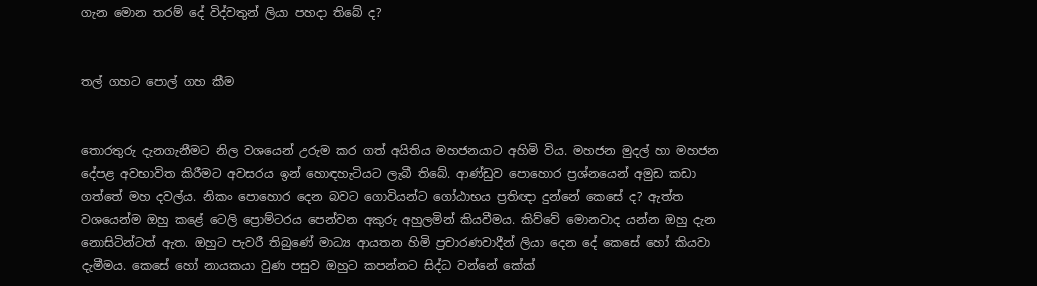ගැන මොන තරම් දේ විද්වතුන් ලියා පහදා තිබේ ද?


තල් ගහට පොල් ගහ කීම


තොරතුරු දැනගැනීමට නිල වශයෙන් උරුම කර ගත් අයිතිය මහජනයාට අහිමි විය. මහජන මුදල් හා මහජන දේපළ අවභාවිත කිරීමට අවසරය ඉන් හොඳහැටියට ලැබී තිබේ. ආණ්ඩුව පොහොර ප්‍රශ්නයෙන් අමුඩ කඩා ගත්තේ මහ දවල්ය. නිකං පොහොර දෙන බවට ගොවියන්ට ගෝඨාභය ප්‍රතිඥා දුන්නේ කෙසේ ද? ඇත්ත වශයෙන්ම ඔහු කළේ ටෙලි ප්‍රොම්ටරය පෙන්වන අකුරු අහුලමින් කියවීමය. කිව්වේ මොනවාද යන්න ඔහු දැන නොසිටින්ටත් ඇත. ඔහුට පැවරී තිබුණේ මාධ්‍ය ආයතන හිමි ප්‍රචාරණවාදීන් ලියා දෙන දේ කෙසේ හෝ කියවා දැමීමය. කෙසේ හෝ නායකයා වුණ පසුව ඔහුට කපන්නට සිද්ධ වන්නේ කේක්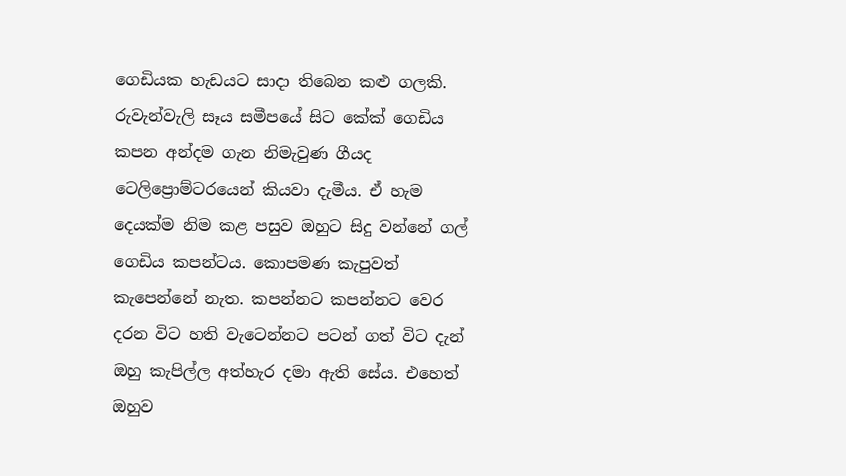ගෙඩියක හැඩයට සාදා තිබෙන කළු ගලකි. රුවැන්වැලි සෑය සමීපයේ සිට කේක් ගෙඩිය කපන අන්දම ගැන නිමැවුණ ගීයද ටෙලිප්‍රොම්ටරයෙන් කියවා දැමීය. ඒ හැම දෙයක්ම නිම කළ පසුව ඔහුට සිදු වන්නේ ගල් ගෙඩිය කපන්ටය. කොපමණ කැපුවත් කැපෙන්නේ නැත. කපන්නට කපන්නට වෙර දරන විට හති වැටෙන්නට පටන් ගත් විට දැන් ඔහු කැපිල්ල අත්හැර දමා ඇති සේය. එහෙත් ඔහුව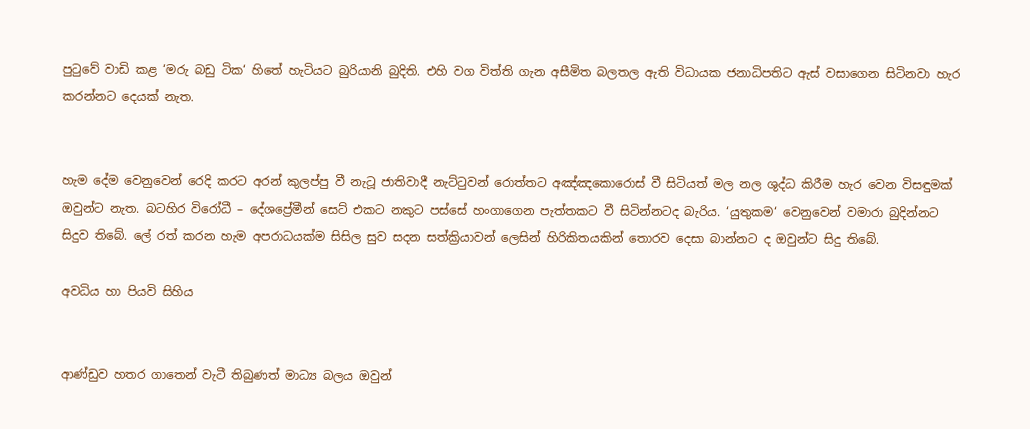පුටුවේ වාඩි කළ ‘මරු බඩු ටික‘ හිතේ හැටියට බුරියානි බුදිති. එහි වග විත්ති ගැන අසීමිත බලතල ඇති විධායක ජනාධිපතිට ඇස් වසාගෙන සිටිනවා හැර කරන්නට දෙයක් නැත.


හැම දේම වෙනුවෙන් රෙදි කරට අරන් කුලප්පු වී නැටූ ජාතිවාදී නැට්ටුවන් රොත්තට අඤ්ඤකොරොස් වී සිටියත් මල නල ශුද්ධ කිරීම හැර වෙන විසඳුමක් ඔවුන්ට නැත. බටහිර විරෝධී – දේශප්‍රේමීන් සෙට් එකට නකුට පස්සේ හංගාගෙන පැත්තකට වී සිටින්නටද බැරිය. ‘යුතුකම‘ වෙනුවෙන් වමාරා බුදින්නට සිදුව තිබේ. ලේ රත් කරන හැම අපරාධයක්ම සිසිල සුව සදන සත්ක්‍රියාවන් ලෙසින් හිරිකිතයකින් තොරව දෙසා බාන්නට ද ඔවුන්ට සිදු තිබේ.

අවධිය හා පියවි සිහිය


ආණ්ඩුව හතර ගාතෙන් වැටී තිබුණත් මාධ්‍ය බලය ඔවුන්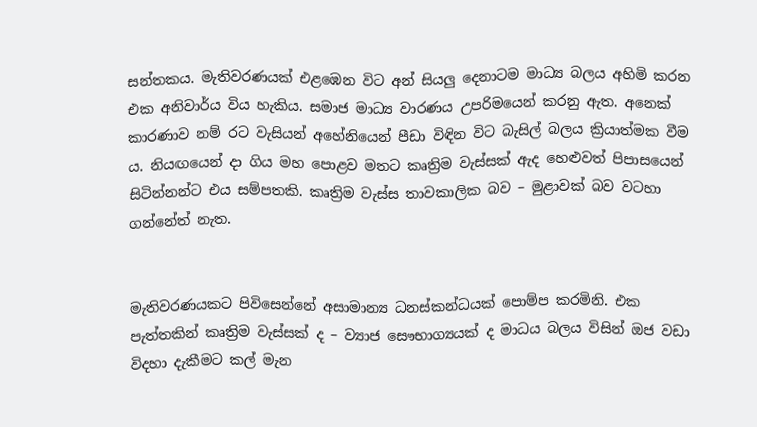සන්තකය. මැතිවරණයක් එළඹෙන විට අන් සියලු දෙනාටම මාධ්‍ය බලය අහිමි කරන එක අනිවාර්ය විය හැකිය. සමාජ මාධ්‍ය වාරණය උපරිමයෙන් කරනු ඇත. අනෙක් කාරණාව නම් රට වැසියන් අහේනියෙන් පීඩා විඳින විට බැසිල් බලය ක්‍රියාත්මක වීම ය. නියඟයෙන් දා ගිය මහ පොළව මතට කෘත්‍රිම වැස්සක් ඇද හෙළුවත් පිපාසයෙන් සිටින්නන්ට එය සම්පතකි. කෘත්‍රිම වැස්ස තාවකාලික බව – මුළාවක් බව වටහා ගන්නේත් නැත.


මැතිවරණයකට පිවිසෙන්නේ අසාමාන්‍ය ධනස්කන්ධයක් පොම්ප කරමිනි. එක පැත්තකින් කෘත්‍රිම වැස්සක් ද – ව්‍යාජ සෞභාග්‍යයක් ද මාධය බලය විසින් ඔජ වඩා විදහා දැකීමට කල් මැන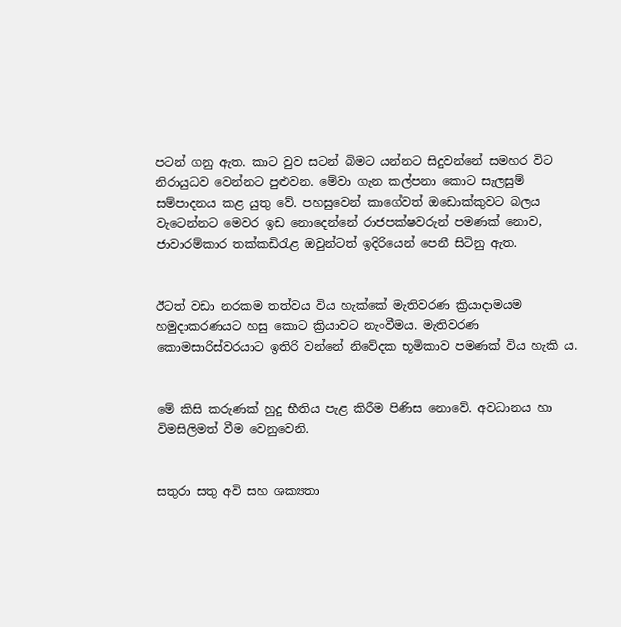පටන් ගනු ඇත. කාට වුව සටන් බිමට යන්නට සිදුවන්නේ සමහර විට නිරායුධව වෙන්නට පුළුවන. මේවා ගැන කල්පනා කොට සැලසුම් සම්පාදනය කළ යුතු වේ. පහසුවෙන් කාගේවත් ඔඩොක්කුවට බලය වැටෙන්නට මෙවර ඉඩ නොදෙන්නේ රාජපක්ෂවරුන් පමණක් නොව, ජාවාරම්කාර තක්කඩිරැළ ඔවුන්ටත් ඉදිරියෙන් පෙනී සිටිනු ඇත.


ඊටත් වඩා නරකම තත්වය විය හැක්කේ මැතිවරණ ක්‍රියාදාමයම හමුදාකරණයට හසු කොට ක්‍රියාවට නැංවීමය. මැතිවරණ කොමසාරිස්වරයාට ඉතිරි වන්නේ නිවේදක භූමිකාව පමණක් විය හැකි ය.


මේ කිසි කරුණක් හුදු භීතිය පැළ කිරීම පිණිස නොවේ. අවධානය හා විමසිලිමත් වීම වෙනුවෙනි.


සතුරා සතු අවි සහ ශක්‍යතා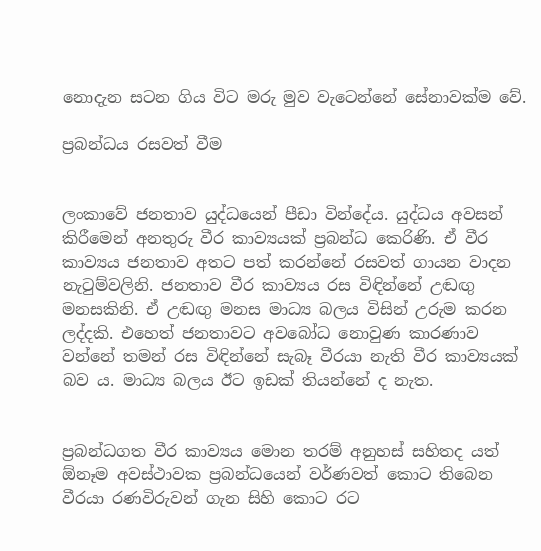නොදැන සටන ගිය විට මරු මුව වැටෙන්නේ සේනාවක්ම වේ.

ප්‍රබන්ධය රසවත් වීම


ලංකාවේ ජනතාව යුද්ධයෙන් පීඩා වින්දේය. යුද්ධය අවසන් කිරීමෙන් අනතුරු වීර කාව්‍යයක් ප්‍රබන්ධ කෙරිණි. ඒ වීර කාව්‍යය ජනතාව අතට පත් කරන්නේ රසවත් ගායන වාදන නැටුම්වලිනි. ජනතාව වීර කාව්‍යය රස විඳින්නේ උඬඟු මනසකිනි. ඒ උඬඟු මනස මාධ්‍ය බලය විසින් උරුම කරන ලද්දකි. එහෙත් ජනතාවට අවබෝධ නොවුණ කාරණාව වන්නේ තමන් රස විඳින්නේ සැබෑ වීරයා නැති වීර කාව්‍යයක් බව ය. මාධ්‍ය බලය ඊට ඉඩක් තියන්නේ ද නැත.


ප්‍රබන්ධගත වීර කාව්‍යය මොන තරම් අනුහස් සහිතද යත් ඕනෑම අවස්ථාවක ප්‍රබන්ධයෙන් වර්ණවත් කොට තිබෙන වීරයා රණවිරුවන් ගැන සිහි කොට රට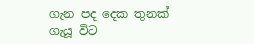ගැන පද දෙක තුනක් ගැයූ විට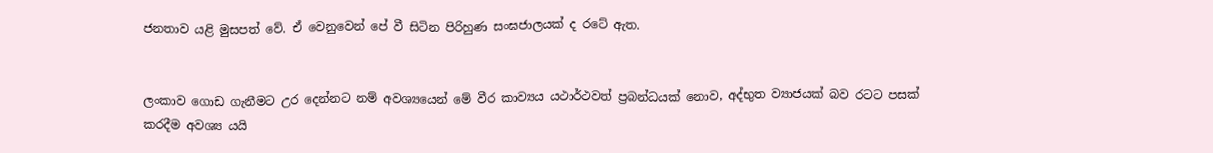ජනතාව යළි මුසපත් වේ. ඒ වෙනුවෙන් පේ වී සිටින පිරිහුණ සංඝජාලයක් ද රටේ ඇත.


ලංකාව ගොඩ ගැනීමට උර දෙන්නට නම් අවශ්‍යයෙන් මේ වීර කාව්‍යය යථාර්ථවත් ප්‍රබන්ධයක් නොව, අද්භුත ව්‍යාජයක් බව රටට පසක් කරදීම අවශ්‍ය යයි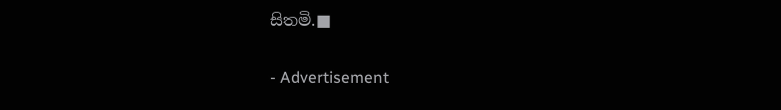සිතමි.■

- Advertisement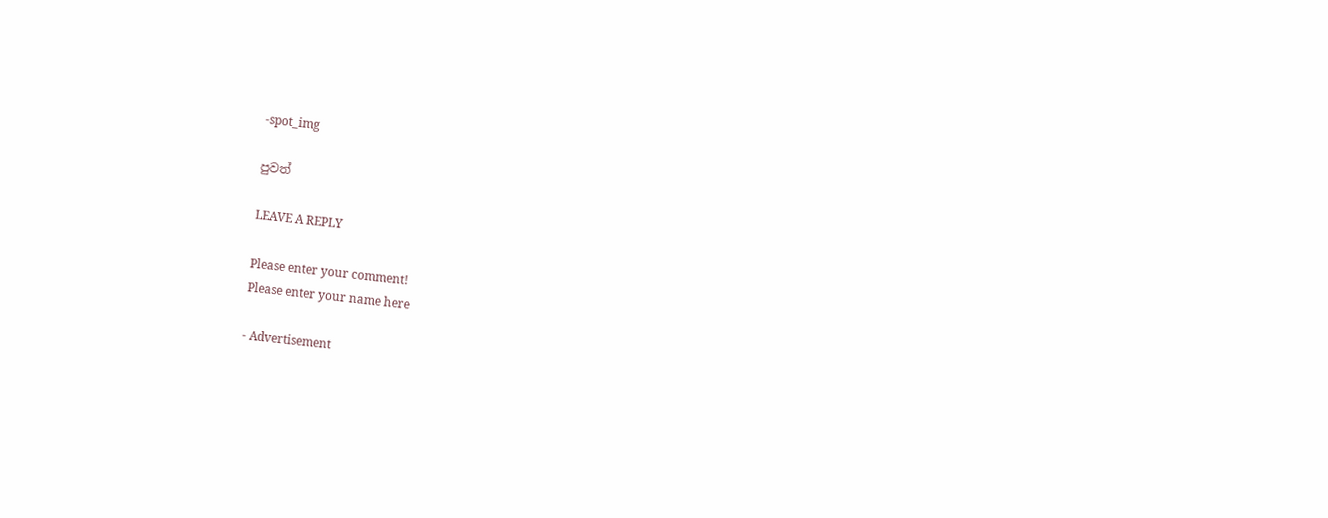-spot_img

පුවත්

LEAVE A REPLY

Please enter your comment!
Please enter your name here

- Advertisement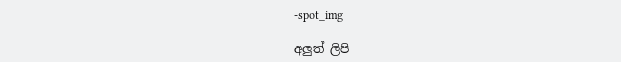-spot_img

අලුත් ලිපි